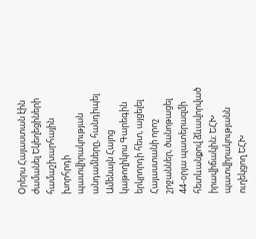Օրերս Հայաստան էին ժամանել Եկեղեցիների համաշխարհային խորհրդի պատվիրակության անդամները, հանդիպել Ամենայն Հայոց կաթողիկոս Գարեգին երկրորդի հետ, այցելել Հայաստանի որոշ շրջաններ, ծանոթացել 44-օրյա պատերազմի հետևանքով ձևավորված իրավիճակին։ ԵՀԽ պատվիրակությանն ուղեկցող ԵՀԽ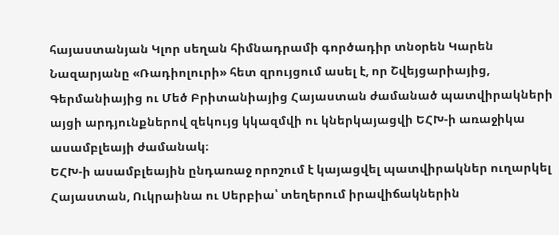հայաստանյան Կլոր սեղան հիմնադրամի գործադիր տնօրեն Կարեն Նազարյանը «Ռադիոլուրի» հետ զրույցում ասել է, որ Շվեյցարիայից, Գերմանիայից ու Մեծ Բրիտանիայից Հայաստան ժամանած պատվիրակների այցի արդյունքներով զեկույց կկազմվի ու կներկայացվի ԵՀԽ-ի առաջիկա ասամբլեայի ժամանակ։
ԵՀԽ-ի ասամբլեային ընդառաջ որոշում է կայացվել պատվիրակներ ուղարկել Հայաստան, Ուկրաինա ու Սերբիա՝ տեղերում իրավիճակներին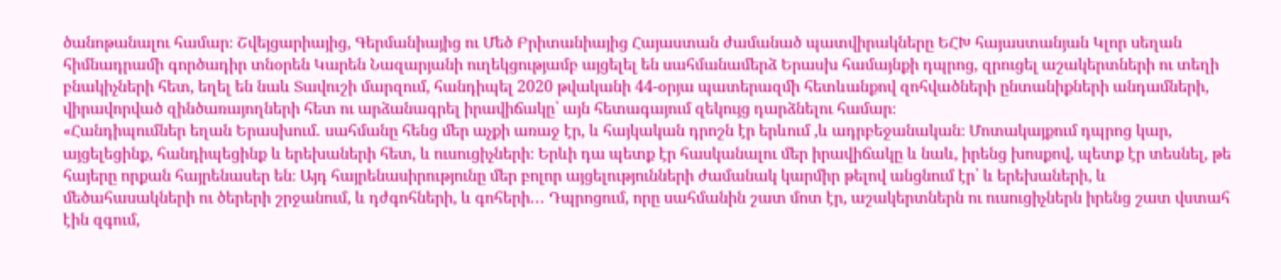ծանոթանալու համար։ Շվեյցարիայից, Գերմանիայից ու Մեծ Բրիտանիայից Հայաստան ժամանած պատվիրակները ԵՀԽ հայաստանյան Կլոր սեղան հիմնադրամի գործադիր տնօրեն Կարեն Նազարյանի ուղեկցությամբ այցելել են սահմանամերձ Երասխ համայնքի դպրոց, զրուցել աշակերտների ու տեղի բնակիչների հետ, եղել են նաև Տավուշի մարզում, հանդիպել 2020 թվականի 44-օրյա պատերազմի հետևանքով զոհվածների ընտանիքների անդամների, վիրավորված զինծառայողների հետ ու արձանագրել իրավիճակը՝ այն հետագայում զեկույց դարձնելու համար։
«Հանդիպումներ եղան Երասխում․ սահմանը հենց մեր աչքի առաջ էր, և հայկական դրոշն էր երևում ,և ադրբեջանական։ Մոտակայքում դպրոց կար, այցելեցինք, հանդիպեցինք և երեխաների հետ, և ուսուցիչների։ Երևի դա պետք էր հասկանալու մեր իրավիճակը և նաև, իրենց խոսքով, պետք էր տեսնել, թե հայերը որքան հայրենասեր են։ Այդ հայրենասիրությունը մեր բոլոր այցելությունների ժամանակ կարմիր թելով անցնում էր՝ և երեխաների, և մեծահասակների ու ծերերի շրջանում, և դժգոհների, և գոհերի․․․ Դպրոցում, որը սահմանին շատ մոտ էր, աշակերտներն ու ուսուցիչներն իրենց շատ վստահ էին զգում,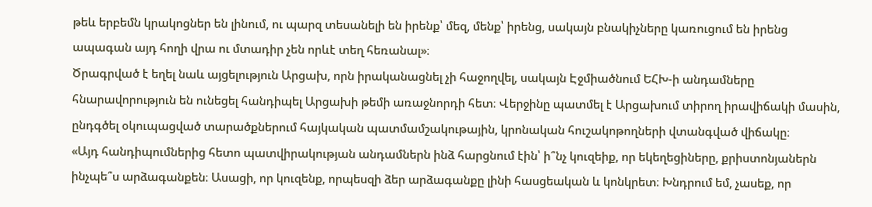թեև երբեմն կրակոցներ են լինում, ու պարզ տեսանելի են իրենք՝ մեզ, մենք՝ իրենց, սակայն բնակիչները կառուցում են իրենց ապագան այդ հողի վրա ու մտադիր չեն որևէ տեղ հեռանալ»։
Ծրագրված է եղել նաև այցելություն Արցախ, որն իրականացնել չի հաջողվել, սակայն Էջմիածնում ԵՀԽ-ի անդամները հնարավորություն են ունեցել հանդիպել Արցախի թեմի առաջնորդի հետ։ Վերջինը պատմել է Արցախում տիրող իրավիճակի մասին, ընդգծել օկուպացված տարածքներում հայկական պատմամշակութային, կրոնական հուշակոթողների վտանգված վիճակը։
«Այդ հանդիպումներից հետո պատվիրակության անդամներն ինձ հարցնում էին՝ ի՞նչ կուզեիք, որ եկեղեցիները, քրիստոնյաներն ինչպե՞ս արձագանքեն։ Ասացի, որ կուզենք, որպեսզի ձեր արձագանքը լինի հասցեական և կոնկրետ։ Խնդրում եմ, չասեք, որ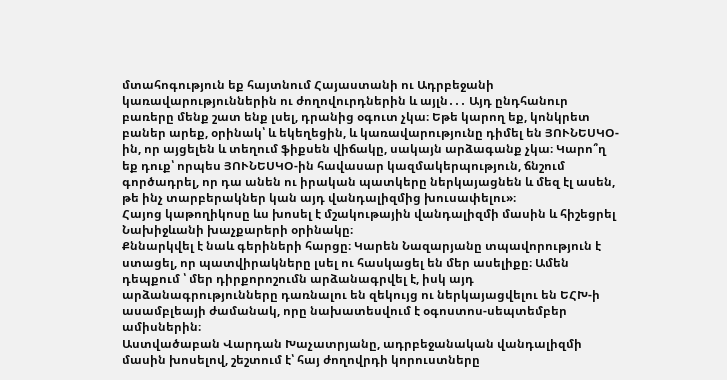մտահոգություն եք հայտնում Հայաստանի ու Ադրբեջանի կառավարություններին ու ժողովուրդներին և այլն․․․ Այդ ընդհանուր բառերը մենք շատ ենք լսել, դրանից օգուտ չկա։ Եթե կարող եք, կոնկրետ բաներ արեք, օրինակ՝ և եկեղեցին, և կառավարությունը դիմել են ՅՈՒՆԵՍԿՕ-ին, որ այցելեն և տեղում ֆիքսեն վիճակը, սակայն արձագանք չկա։ Կարո՞ղ եք դուք՝ որպես ՅՈՒՆԵՍԿՕ-ին հավասար կազմակերպություն, ճնշում գործադրել, որ դա անեն ու իրական պատկերը ներկայացնեն և մեզ էլ ասեն, թե ինչ տարբերակներ կան այդ վանդալիզմից խուսափելու»։
Հայոց կաթողիկոսը ևս խոսել է մշակութային վանդալիզմի մասին և հիշեցրել Նախիջևանի խաչքարերի օրինակը։
Քննարկվել է նաև գերիների հարցը։ Կարեն Նազարյանը տպավորություն է ստացել, որ պատվիրակները լսել ու հասկացել են մեր ասելիքը։ Ամեն դեպքում ՝ մեր դիրքորոշումն արձանագրվել է, իսկ այդ արձանագրությունները դառնալու են զեկույց ու ներկայացվելու են ԵՀԽ-ի ասամբլեայի ժամանակ, որը նախատեսվում է օգոստոս-սեպտեմբեր ամիսներին։
Աստվածաբան Վարդան Խաչատրյանը, ադրբեջանական վանդալիզմի մասին խոսելով, շեշտում է՝ հայ ժողովրդի կորուստները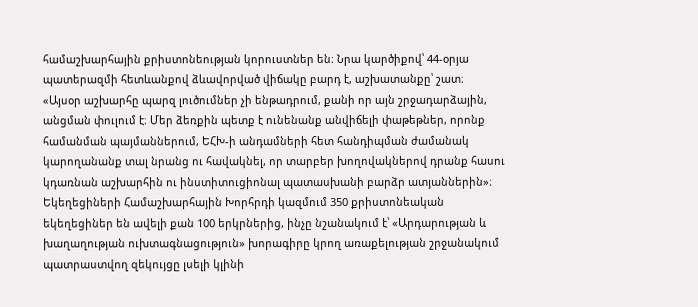համաշխարհային քրիստոնեության կորուստներ են։ Նրա կարծիքով՝ 44-օրյա պատերազմի հետևանքով ձևավորված վիճակը բարդ է, աշխատանքը՝ շատ։
«Այսօր աշխարհը պարզ լուծումներ չի ենթադրում, քանի որ այն շրջադարձային, անցման փուլում է։ Մեր ձեռքին պետք է ունենանք անվիճելի փաթեթներ, որոնք համանման պայմաններում, ԵՀԽ-ի անդամների հետ հանդիպման ժամանակ կարողանանք տալ նրանց ու հավակնել, որ տարբեր խողովակներով դրանք հասու կդառնան աշխարհին ու ինստիտուցիոնալ պատասխանի բարձր ատյաններին»։
Եկեղեցիների Համաշխարհային Խորհրդի կազմում 350 քրիստոնեական եկեղեցիներ են ավելի քան 100 երկրներից, ինչը նշանակում է՝ «Արդարության և խաղաղության ուխտագնացություն» խորագիրը կրող առաքելության շրջանակում պատրաստվող զեկույցը լսելի կլինի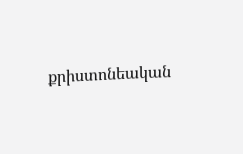քրիստոնեական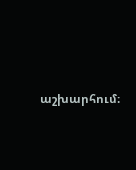աշխարհում։